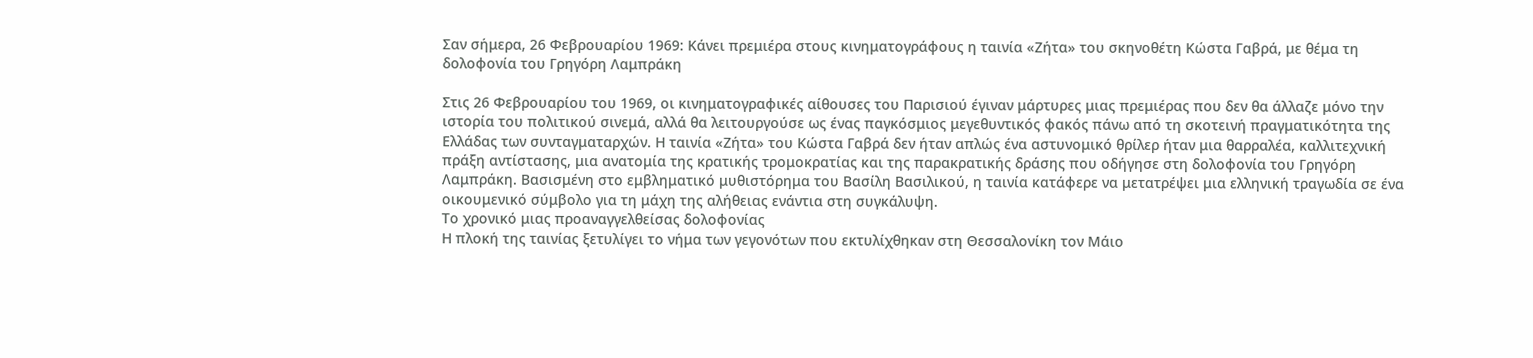Σαν σήμερα, 26 Φεβρουαρίου 1969: Κάνει πρεμιέρα στους κινηματογράφους η ταινία «Ζήτα» του σκηνοθέτη Κώστα Γαβρά, με θέμα τη δολοφονία του Γρηγόρη Λαμπράκη

Στις 26 Φεβρουαρίου του 1969, οι κινηματογραφικές αίθουσες του Παρισιού έγιναν μάρτυρες μιας πρεμιέρας που δεν θα άλλαζε μόνο την ιστορία του πολιτικού σινεμά, αλλά θα λειτουργούσε ως ένας παγκόσμιος μεγεθυντικός φακός πάνω από τη σκοτεινή πραγματικότητα της Ελλάδας των συνταγματαρχών. Η ταινία «Ζήτα» του Κώστα Γαβρά δεν ήταν απλώς ένα αστυνομικό θρίλερ ήταν μια θαρραλέα, καλλιτεχνική πράξη αντίστασης, μια ανατομία της κρατικής τρομοκρατίας και της παρακρατικής δράσης που οδήγησε στη δολοφονία του Γρηγόρη Λαμπράκη. Βασισμένη στο εμβληματικό μυθιστόρημα του Βασίλη Βασιλικού, η ταινία κατάφερε να μετατρέψει μια ελληνική τραγωδία σε ένα οικουμενικό σύμβολο για τη μάχη της αλήθειας ενάντια στη συγκάλυψη.
Το χρονικό μιας προαναγγελθείσας δολοφονίας
Η πλοκή της ταινίας ξετυλίγει το νήμα των γεγονότων που εκτυλίχθηκαν στη Θεσσαλονίκη τον Μάιο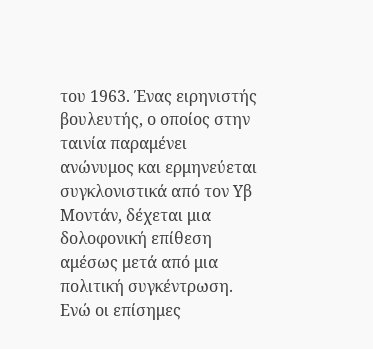του 1963. Ένας ειρηνιστής βουλευτής, ο οποίος στην ταινία παραμένει ανώνυμος και ερμηνεύεται συγκλονιστικά από τον Υβ Μοντάν, δέχεται μια δολοφονική επίθεση αμέσως μετά από μια πολιτική συγκέντρωση. Ενώ οι επίσημες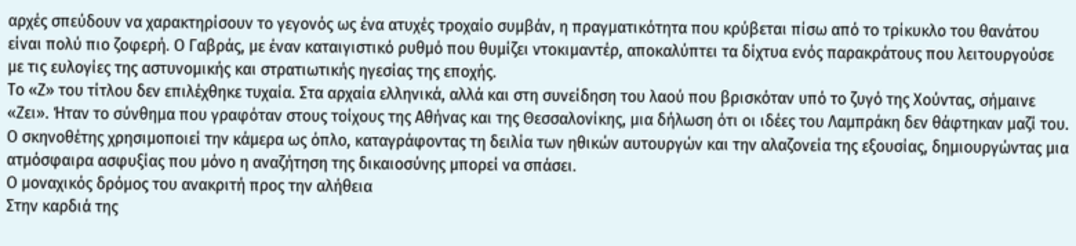αρχές σπεύδουν να χαρακτηρίσουν το γεγονός ως ένα ατυχές τροχαίο συμβάν, η πραγματικότητα που κρύβεται πίσω από το τρίκυκλο του θανάτου είναι πολύ πιο ζοφερή. Ο Γαβράς, με έναν καταιγιστικό ρυθμό που θυμίζει ντοκιμαντέρ, αποκαλύπτει τα δίχτυα ενός παρακράτους που λειτουργούσε με τις ευλογίες της αστυνομικής και στρατιωτικής ηγεσίας της εποχής.
Το «Ζ» του τίτλου δεν επιλέχθηκε τυχαία. Στα αρχαία ελληνικά, αλλά και στη συνείδηση του λαού που βρισκόταν υπό το ζυγό της Χούντας, σήμαινε «Ζει». Ήταν το σύνθημα που γραφόταν στους τοίχους της Αθήνας και της Θεσσαλονίκης, μια δήλωση ότι οι ιδέες του Λαμπράκη δεν θάφτηκαν μαζί του. Ο σκηνοθέτης χρησιμοποιεί την κάμερα ως όπλο, καταγράφοντας τη δειλία των ηθικών αυτουργών και την αλαζονεία της εξουσίας, δημιουργώντας μια ατμόσφαιρα ασφυξίας που μόνο η αναζήτηση της δικαιοσύνης μπορεί να σπάσει.
Ο μοναχικός δρόμος του ανακριτή προς την αλήθεια
Στην καρδιά της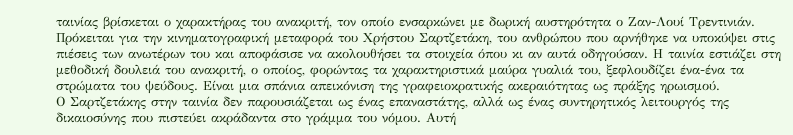ταινίας βρίσκεται ο χαρακτήρας του ανακριτή, τον οποίο ενσαρκώνει με δωρική αυστηρότητα ο Ζαν-Λουί Τρεντινιάν. Πρόκειται για την κινηματογραφική μεταφορά του Χρήστου Σαρτζετάκη, του ανθρώπου που αρνήθηκε να υποκύψει στις πιέσεις των ανωτέρων του και αποφάσισε να ακολουθήσει τα στοιχεία όπου κι αν αυτά οδηγούσαν. Η ταινία εστιάζει στη μεθοδική δουλειά του ανακριτή, ο οποίος, φορώντας τα χαρακτηριστικά μαύρα γυαλιά του, ξεφλουδίζει ένα-ένα τα στρώματα του ψεύδους. Είναι μια σπάνια απεικόνιση της γραφειοκρατικής ακεραιότητας ως πράξης ηρωισμού.
Ο Σαρτζετάκης στην ταινία δεν παρουσιάζεται ως ένας επαναστάτης, αλλά ως ένας συντηρητικός λειτουργός της δικαιοσύνης που πιστεύει ακράδαντα στο γράμμα του νόμου. Αυτή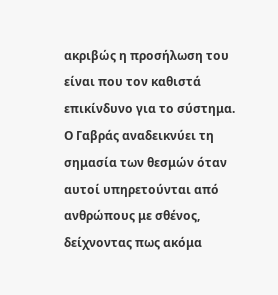ακριβώς η προσήλωση του είναι που τον καθιστά επικίνδυνο για το σύστημα. Ο Γαβράς αναδεικνύει τη σημασία των θεσμών όταν αυτοί υπηρετούνται από ανθρώπους με σθένος, δείχνοντας πως ακόμα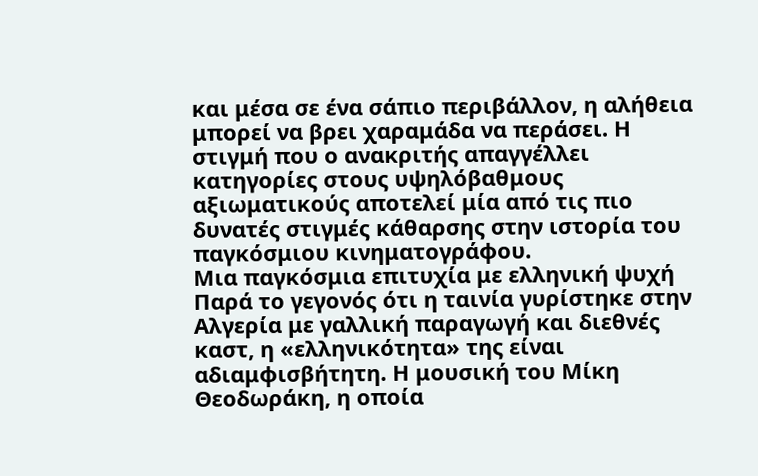και μέσα σε ένα σάπιο περιβάλλον, η αλήθεια μπορεί να βρει χαραμάδα να περάσει. Η στιγμή που ο ανακριτής απαγγέλλει κατηγορίες στους υψηλόβαθμους αξιωματικούς αποτελεί μία από τις πιο δυνατές στιγμές κάθαρσης στην ιστορία του παγκόσμιου κινηματογράφου.
Μια παγκόσμια επιτυχία με ελληνική ψυχή
Παρά το γεγονός ότι η ταινία γυρίστηκε στην Αλγερία με γαλλική παραγωγή και διεθνές καστ, η «ελληνικότητα» της είναι αδιαμφισβήτητη. Η μουσική του Μίκη Θεοδωράκη, η οποία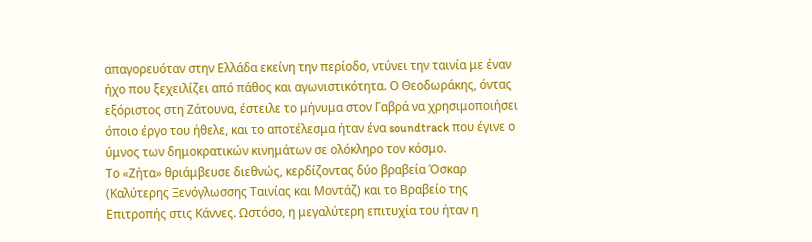απαγορευόταν στην Ελλάδα εκείνη την περίοδο, ντύνει την ταινία με έναν ήχο που ξεχειλίζει από πάθος και αγωνιστικότητα. Ο Θεοδωράκης, όντας εξόριστος στη Ζάτουνα, έστειλε το μήνυμα στον Γαβρά να χρησιμοποιήσει όποιο έργο του ήθελε, και το αποτέλεσμα ήταν ένα soundtrack που έγινε ο ύμνος των δημοκρατικών κινημάτων σε ολόκληρο τον κόσμο.
Το «Ζήτα» θριάμβευσε διεθνώς, κερδίζοντας δύο βραβεία Όσκαρ (Καλύτερης Ξενόγλωσσης Ταινίας και Μοντάζ) και το Βραβείο της Επιτροπής στις Κάννες. Ωστόσο, η μεγαλύτερη επιτυχία του ήταν η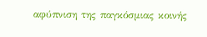αφύπνιση της παγκόσμιας κοινής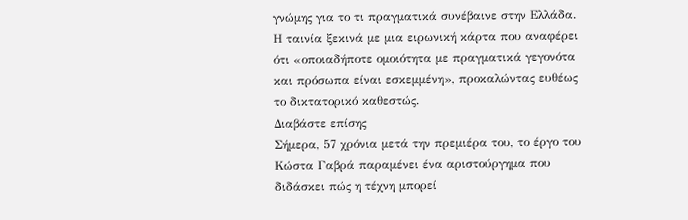γνώμης για το τι πραγματικά συνέβαινε στην Ελλάδα. Η ταινία ξεκινά με μια ειρωνική κάρτα που αναφέρει ότι «οποιαδήποτε ομοιότητα με πραγματικά γεγονότα και πρόσωπα είναι εσκεμμένη», προκαλώντας ευθέως το δικτατορικό καθεστώς.
Διαβάστε επίσης
Σήμερα, 57 χρόνια μετά την πρεμιέρα του, το έργο του Κώστα Γαβρά παραμένει ένα αριστούργημα που διδάσκει πώς η τέχνη μπορεί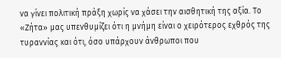να γίνει πολιτική πράξη χωρίς να χάσει την αισθητική της αξία. Το «Ζήτα» μας υπενθυμίζει ότι η μνήμη είναι ο χειρότερος εχθρός της τυραννίας και ότι, όσο υπάρχουν άνθρωποι που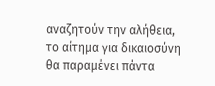αναζητούν την αλήθεια, το αίτημα για δικαιοσύνη θα παραμένει πάντα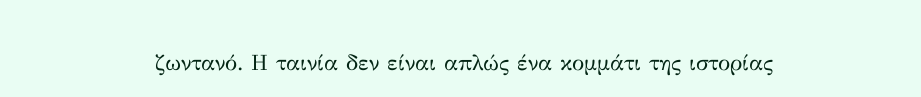ζωντανό. Η ταινία δεν είναι απλώς ένα κομμάτι της ιστορίας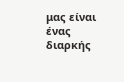μας είναι ένας διαρκής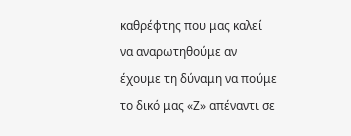καθρέφτης που μας καλεί να αναρωτηθούμε αν έχουμε τη δύναμη να πούμε το δικό μας «Ζ» απέναντι σε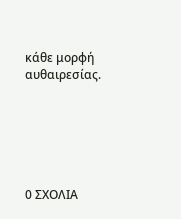κάθε μορφή αυθαιρεσίας.






0 ΣΧΟΛΙΑ